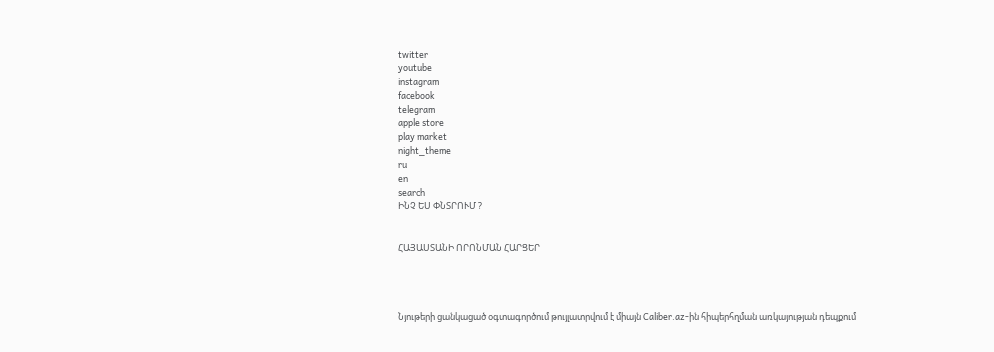twitter
youtube
instagram
facebook
telegram
apple store
play market
night_theme
ru
en
search
ԻՆՉ ԵՍ ՓՆՏՐՈՒՄ ?


ՀԱՅԱՍՏԱՆԻ ՈՐՈՆՄԱՆ ՀԱՐՑԵՐ




Նյութերի ցանկացած օգտագործում թույլատրվում է միայն Caliber.az-ին հիպերհղման առկայության դեպքում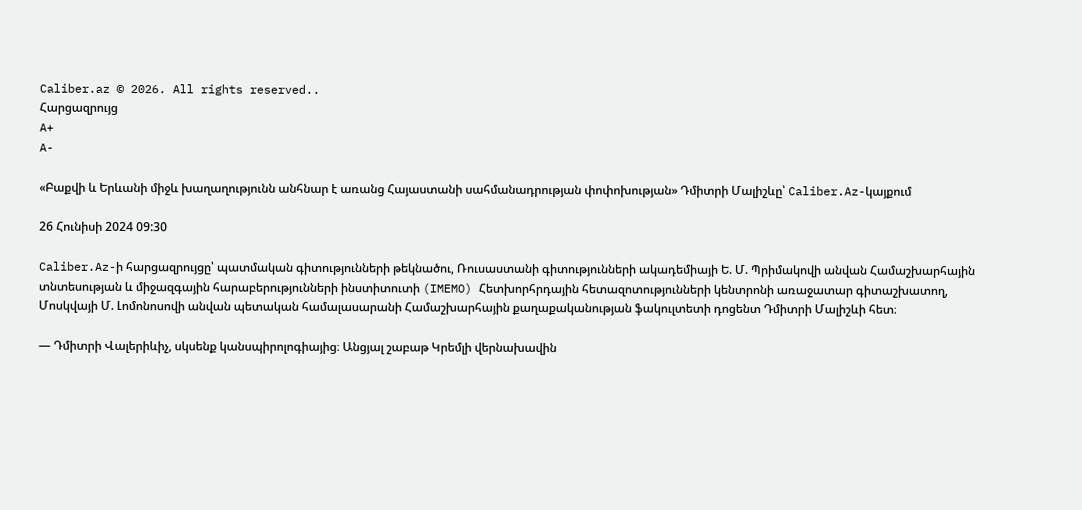Caliber.az © 2026. All rights reserved..
Հարցազրույց
A+
A-

«Բաքվի և Երևանի միջև խաղաղությունն անհնար է առանց Հայաստանի սահմանադրության փոփոխության» Դմիտրի Մալիշևը՝ Caliber.Az-կայքում

26 Հունիսի 2024 09:30

Caliber.Az-ի հարցազրույցը՝ պատմական գիտությունների թեկնածու, Ռուսաստանի գիտությունների ակադեմիայի Ե. Մ. Պրիմակովի անվան Համաշխարհային տնտեսության և միջազգային հարաբերությունների ինստիտուտի (IMEMO) Հետխորհրդային հետազոտությունների կենտրոնի առաջատար գիտաշխատող, Մոսկվայի Մ. Լոմոնոսովի անվան պետական համալասարանի Համաշխարհային քաղաքականության ֆակուլտետի դոցենտ Դմիտրի Մալիշևի հետ։

— Դմիտրի Վալերիևիչ, սկսենք կանսպիրոլոգիայից։ Անցյալ շաբաթ Կրեմլի վերնախավին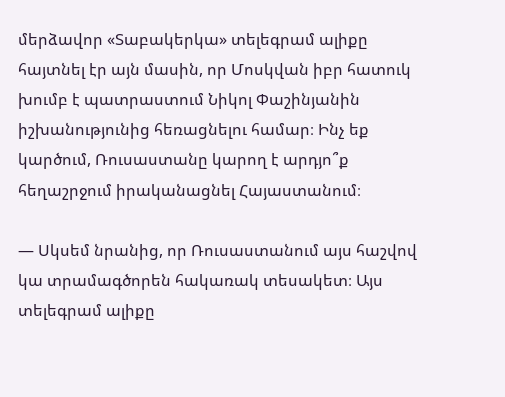մերձավոր «Տաբակերկա» տելեգրամ ալիքը հայտնել էր այն մասին, որ Մոսկվան իբր հատուկ խումբ է պատրաստում Նիկոլ Փաշինյանին իշխանությունից հեռացնելու համար։ Ինչ եք կարծում, Ռուսաստանը կարող է արդյո՞ք հեղաշրջում իրականացնել Հայաստանում։

— Սկսեմ նրանից, որ Ռուսաստանում այս հաշվով կա տրամագծորեն հակառակ տեսակետ։ Այս տելեգրամ ալիքը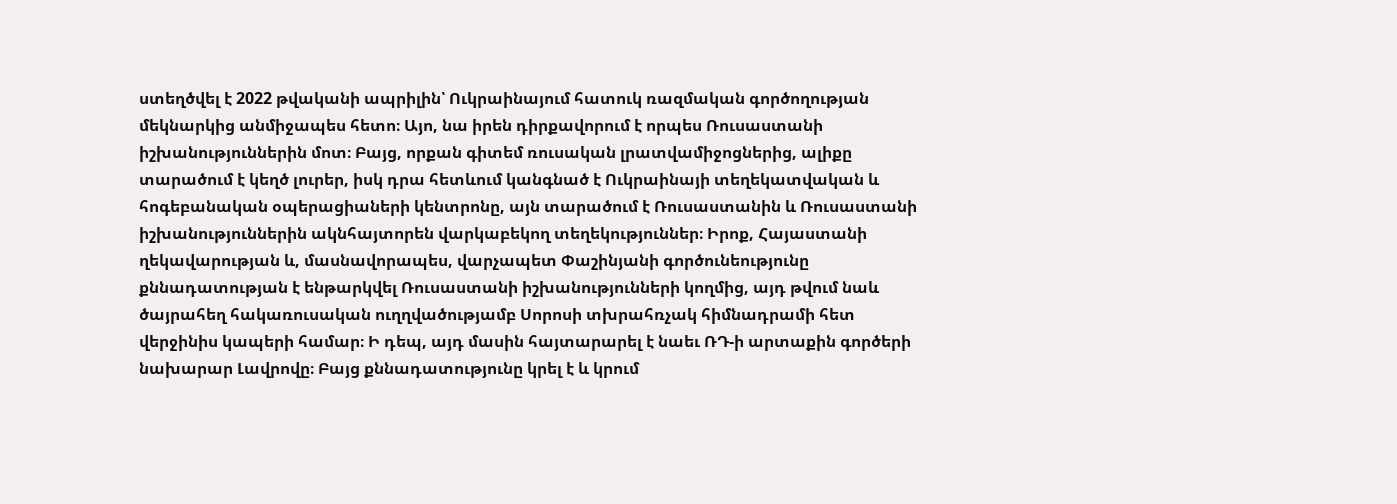ստեղծվել է 2022 թվականի ապրիլին՝ Ուկրաինայում հատուկ ռազմական գործողության մեկնարկից անմիջապես հետո։ Այո, նա իրեն դիրքավորում է որպես Ռուսաստանի իշխանություններին մոտ։ Բայց, որքան գիտեմ ռուսական լրատվամիջոցներից, ալիքը տարածում է կեղծ լուրեր, իսկ դրա հետևում կանգնած է Ուկրաինայի տեղեկատվական և հոգեբանական օպերացիաների կենտրոնը, այն տարածում է Ռուսաստանին և Ռուսաստանի իշխանություններին ակնհայտորեն վարկաբեկող տեղեկություններ։ Իրոք, Հայաստանի ղեկավարության և, մասնավորապես, վարչապետ Փաշինյանի գործունեությունը քննադատության է ենթարկվել Ռուսաստանի իշխանությունների կողմից, այդ թվում նաև ծայրահեղ հակառուսական ուղղվածությամբ Սորոսի տխրահռչակ հիմնադրամի հետ վերջինիս կապերի համար։ Ի դեպ, այդ մասին հայտարարել է նաեւ ՌԴ-ի արտաքին գործերի նախարար Լավրովը։ Բայց քննադատությունը կրել է և կրում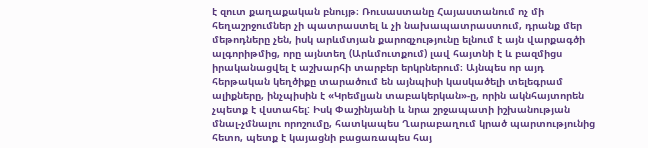է զուտ քաղաքական բնույթ։ Ռուսաստանը Հայաստանում ոչ մի հեղաշրջումներ չի պատրաստել և չի նախապատրաստում, դրանք մեր մեթոդները չեն, իսկ արևմտյան քարոզչությունը ելնում է այն վարքագծի ալգորիթմից, որը այնտեղ (Արևմուտքում) լավ հայտնի է և բազմիցս իրականացվել է աշխարհի տարբեր երկրներում։ Այնպես որ այդ հերթական կեղծիքը տարածում են այնպիսի կասկածելի տելեգրամ ալիքները, ինչպիսին է «Կրեմլյան տաբակերկան»-ը, որին ակնհայտորեն չպետք է վստահել: Իսկ Փաշինյանի և նրա շրջապատի իշխանության մնալ-չմնալու որոշումը, հատկապես Ղարաբաղում կրած պարտությունից հետո, պետք է կայացնի բացառապես հայ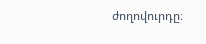ժողովուրդը։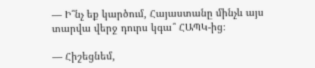— Ի՞նչ եք կարծում, Հայաստանը մինչև այս տարվա վերջ դուրս կգա՞ ՀԱՊԿ-ից։

— Հիշեցնեմ,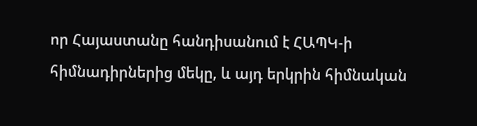որ Հայաստանը հանդիսանում է ՀԱՊԿ-ի հիմնադիրներից մեկը, և այդ երկրին հիմնական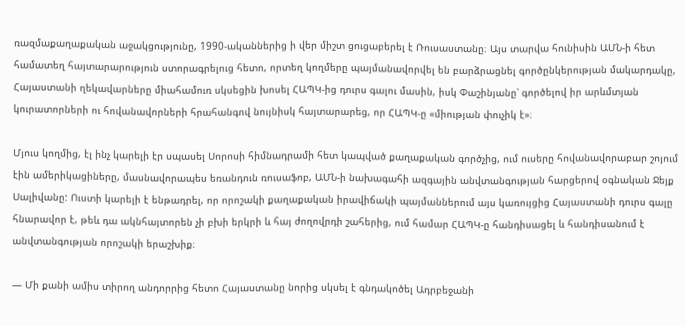ռազմաքաղաքական աջակցությունը, 1990-ականներից ի վեր միշտ ցուցաբերել է Ռուսաստանը։ Այս տարվա հունիսին ԱՄՆ-ի հետ համատեղ հայտարարություն ստորագրելուց հետո, որտեղ կողմերը պայմանավորվել են բարձրացնել գործընկերության մակարդակը, Հայաստանի ղեկավարները միահամուռ սկսեցին խոսել ՀԱՊԿ-ից դուրս գալու մասին, իսկ Փաշինյանը՝ գործելով իր արևմտյան կուրատորների ու հովանավորների հրահանգով նույնիսկ հայտարարեց, որ ՀԱՊԿ-ը «միության փուչիկ է»։

Մյուս կողմից, էլ ինչ կարելի էր սպասել Սորոսի հիմնադրամի հետ կապված քաղաքական գործչից, ում ուսերը հովանավորաբար շոյում էին ամերիկացիները, մասնավորապես եռանդուն ռուսաֆոբ, ԱՄՆ-ի նախագահի ազգային անվտանգության հարցերով օգնական Ջեյք Սալիվանը: Ուստի կարելի է ենթադրել, որ որոշակի քաղաքական իրավիճակի պայմաններում այս կառույցից Հայաստանի դուրս գալը հնարավոր է, թեև դա ակնհայտորեն չի բխի երկրի և հայ ժողովրդի շահերից, ում համար ՀԱՊԿ-ը հանդիսացել և հանդիսանում է անվտանգության որոշակի երաշխիք։

— Մի քանի ամիս տիրող անդորրից հետո Հայաստանը նորից սկսել է գնդակոծել Ադրբեջանի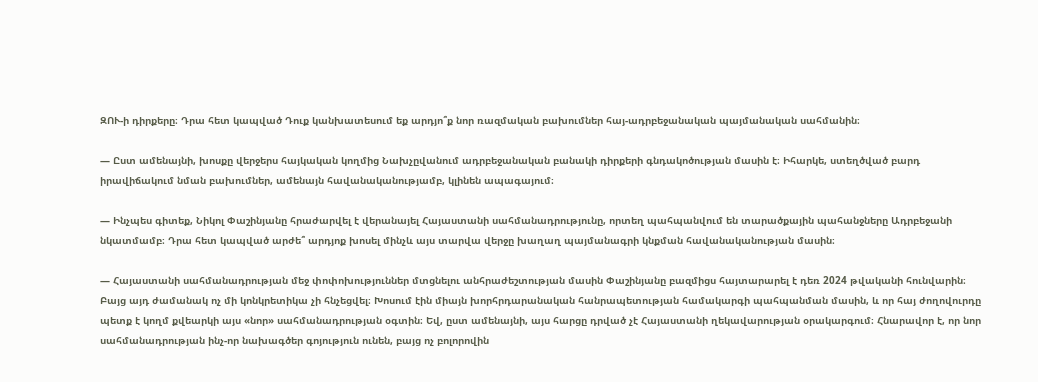ԶՈՒ-ի դիրքերը։ Դրա հետ կապված Դուք կանխատեսում եք արդյո՞ք նոր ռազմական բախումներ հայ-ադրբեջանական պայմանական սահմանին։

— Ըստ ամենայնի, խոսքը վերջերս հայկական կողմից Նախչըվանում ադրբեջանական բանակի դիրքերի գնդակոծության մասին է։ Իհարկե, ստեղծված բարդ իրավիճակում նման բախումներ, ամենայն հավանականությամբ, կլինեն ապագայում։

— Ինչպես գիտեք, Նիկոլ Փաշինյանը հրաժարվել է վերանայել Հայաստանի սահմանադրությունը, որտեղ պահպանվում են տարածքային պահանջները Ադրբեջանի նկատմամբ։ Դրա հետ կապված արժե՞ արդյոք խոսել մինչև այս տարվա վերջը խաղաղ պայմանագրի կնքման հավանականության մասին։

— Հայաստանի սահմանադրության մեջ փոփոխություններ մտցնելու անհրաժեշտության մասին Փաշինյանը բազմիցս հայտարարել է դեռ 2024 թվականի հունվարին։ Բայց այդ ժամանակ ոչ մի կոնկրետիկա չի հնչեցվել։ Խոսում էին միայն խորհրդարանական հանրապետության համակարգի պահպանման մասին, և որ հայ ժողովուրդը պետք է կողմ քվեարկի այս «նոր» սահմանադրության օգտին։ Եվ, ըստ ամենայնի, այս հարցը դրված չէ Հայաստանի ղեկավարության օրակարգում։ Հնարավոր է, որ նոր սահմանադրության ինչ-որ նախագծեր գոյություն ունեն, բայց ոչ բոլորովին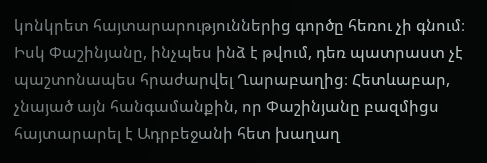կոնկրետ հայտարարություններից գործը հեռու չի գնում։ Իսկ Փաշինյանը, ինչպես ինձ է թվում, դեռ պատրաստ չէ պաշտոնապես հրաժարվել Ղարաբաղից։ Հետևաբար, չնայած այն հանգամանքին, որ Փաշինյանը բազմիցս հայտարարել է Ադրբեջանի հետ խաղաղ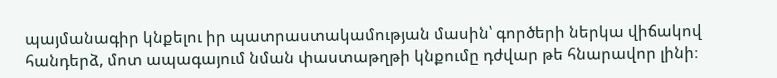պայմանագիր կնքելու իր պատրաստակամության մասին՝ գործերի ներկա վիճակով հանդերձ, մոտ ապագայում նման փաստաթղթի կնքումը դժվար թե հնարավոր լինի։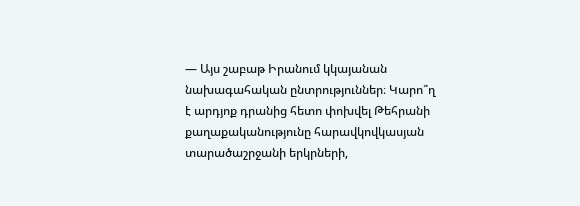— Այս շաբաթ Իրանում կկայանան նախագահական ընտրություններ։ Կարո՞ղ է արդյոք դրանից հետո փոխվել Թեհրանի քաղաքականությունը հարավկովկասյան տարածաշրջանի երկրների,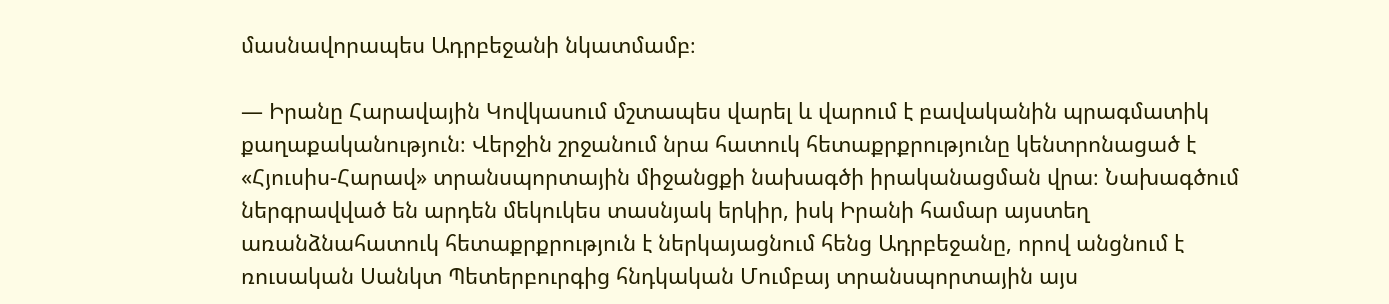մասնավորապես Ադրբեջանի նկատմամբ։

— Իրանը Հարավային Կովկասում մշտապես վարել և վարում է բավականին պրագմատիկ քաղաքականություն։ Վերջին շրջանում նրա հատուկ հետաքրքրությունը կենտրոնացած է «Հյուսիս-Հարավ» տրանսպորտային միջանցքի նախագծի իրականացման վրա։ Նախագծում ներգրավված են արդեն մեկուկես տասնյակ երկիր, իսկ Իրանի համար այստեղ առանձնահատուկ հետաքրքրություն է ներկայացնում հենց Ադրբեջանը, որով անցնում է ռուսական Սանկտ Պետերբուրգից հնդկական Մումբայ տրանսպորտային այս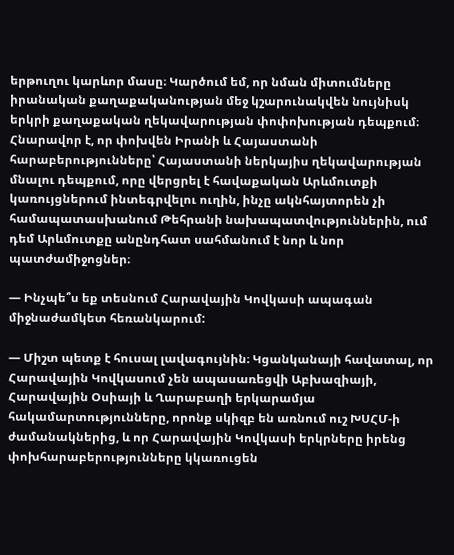երթուղու կարևոր մասը։ Կարծում եմ, որ նման միտումները իրանական քաղաքականության մեջ կշարունակվեն նույնիսկ երկրի քաղաքական ղեկավարության փոփոխության դեպքում։ Հնարավոր է, որ փոխվեն Իրանի և Հայաստանի հարաբերությունները՝ Հայաստանի ներկայիս ղեկավարության մնալու դեպքում, որը վերցրել է հավաքական Արևմուտքի կառույցներում ինտեգրվելու ուղին, ինչը ակնհայտորեն չի համապատասխանում Թեհրանի նախապատվություններին, ում դեմ Արևմուտքը անընդհատ սահմանում է նոր և նոր պատժամիջոցներ։

— Ինչպե՞ս եք տեսնում Հարավային Կովկասի ապագան միջնաժամկետ հեռանկարում:

— Միշտ պետք է հուսալ լավագույնին։ Կցանկանայի հավատալ, որ Հարավային Կովկասում չեն ապասառեցվի Աբխազիայի, Հարավային Օսիայի և Ղարաբաղի երկարամյա հակամարտությունները, որոնք սկիզբ են առնում ուշ ԽՍՀՄ-ի ժամանակներից, և որ Հարավային Կովկասի երկրները իրենց փոխհարաբերությունները կկառուցեն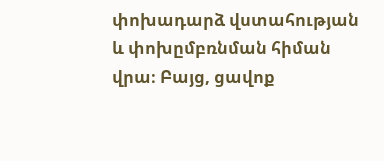փոխադարձ վստահության և փոխըմբռնման հիման վրա։ Բայց, ցավոք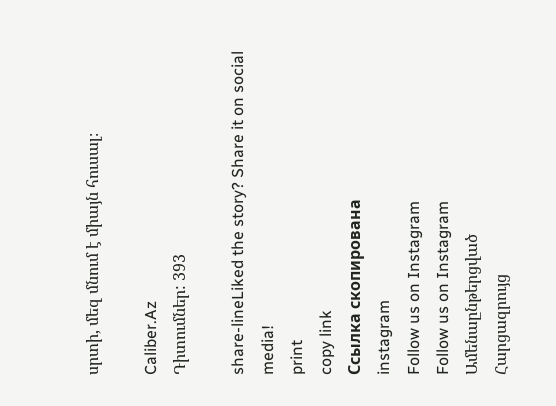սրտի, մեզ մնում է միայն հուսալ։

Caliber.Az
Դիտումներ: 393

share-lineLiked the story? Share it on social media!
print
copy link
Ссылка скопирована
instagram
Follow us on Instagram
Follow us on Instagram
Ամենաընթերցված
Հարցազրույց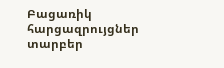Բացառիկ հարցազրույցներ տարբեր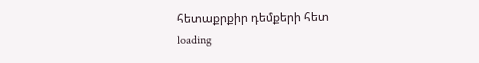հետաքրքիր դեմքերի հետ
loading